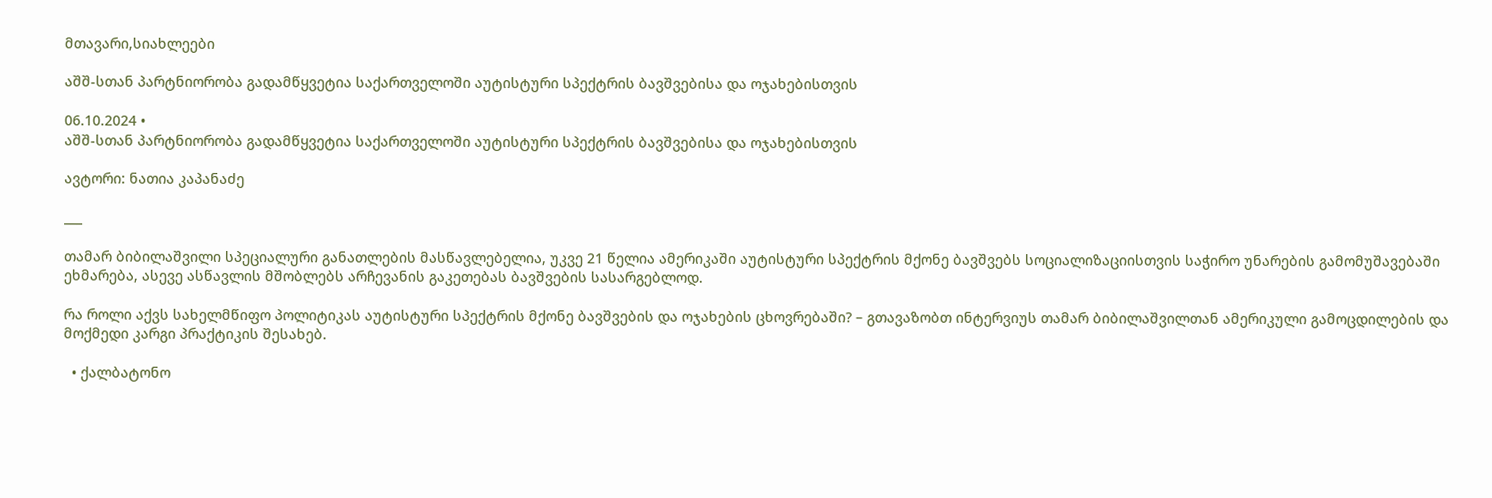მთავარი,სიახლეები

აშშ-სთან პარტნიორობა გადამწყვეტია საქართველოში აუტისტური სპექტრის ბავშვებისა და ოჯახებისთვის

06.10.2024 •
აშშ-სთან პარტნიორობა გადამწყვეტია საქართველოში აუტისტური სპექტრის ბავშვებისა და ოჯახებისთვის

ავტორი: ნათია კაპანაძე

___

თამარ ბიბილაშვილი სპეციალური განათლების მასწავლებელია, უკვე 21 წელია ამერიკაში აუტისტური სპექტრის მქონე ბავშვებს სოციალიზაციისთვის საჭირო უნარების გამომუშავებაში ეხმარება, ასევე ასწავლის მშობლებს არჩევანის გაკეთებას ბავშვების სასარგებლოდ.

რა როლი აქვს სახელმწიფო პოლიტიკას აუტისტური სპექტრის მქონე ბავშვების და ოჯახების ცხოვრებაში? – გთავაზობთ ინტერვიუს თამარ ბიბილაშვილთან ამერიკული გამოცდილების და მოქმედი კარგი პრაქტიკის შესახებ.

  • ქალბატონო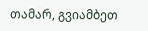თამარ, გვიამბეთ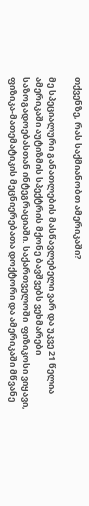თქვენზე, რას საქმიანობთ ამერიკაში?

მე სპეციალური განათლების მასწავლებელი ვარ და უკვე 21 წელია ამერიკაში აუტიზმის სპექტრის მქონე ბავშვებს ვეხმარები საზოგადოებასთან ინტეგრაციაში. საქართველოში  ფიზიკოსი ვიყავი, ფიზიკა-მათემატიკის მეცნიერებათა დოქტორი და ამერიკაში მწვანე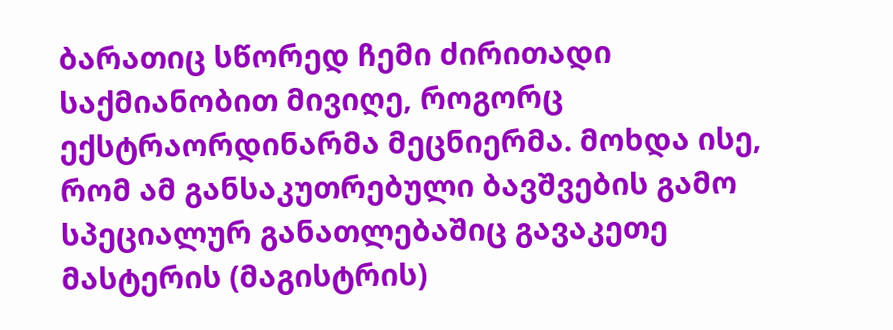ბარათიც სწორედ ჩემი ძირითადი საქმიანობით მივიღე, როგორც ექსტრაორდინარმა მეცნიერმა. მოხდა ისე, რომ ამ განსაკუთრებული ბავშვების გამო სპეციალურ განათლებაშიც გავაკეთე მასტერის (მაგისტრის)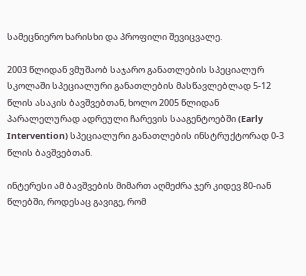სამეცნიერო ხარისხი და პროფილი შევიცვალე.

2003 წლიდან ვმუშაობ საჯარო განათლების სპეციალურ სკოლაში სპეციალური განათლების მასწავლებლად 5-12 წლის ასაკის ბავშვებთან, ხოლო 2005 წლიდან პარალელურად ადრეული ჩარევის სააგენტოებში (Early Intervention) სპეციალური განათლების ინსტრუქტორად 0-3 წლის ბავშვებთან.

ინტერესი ამ ბავშვების მიმართ აღმეძრა ჯერ კიდევ 80-იან წლებში, როდესაც გავიგე, რომ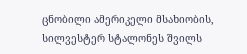ცნობილი ამერიკელი მსახიობის, სილვესტერ სტალონეს შვილს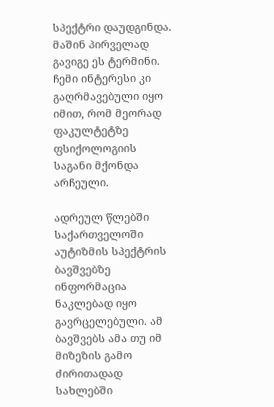სპექტრი დაუდგინდა. მაშინ პირველად გავიგე ეს ტერმინი. ჩემი ინტერესი კი გაღრმავებული იყო იმით, რომ მეორად ფაკულტეტზე ფსიქოლოგიის საგანი მქონდა არჩეული.

ადრეულ წლებში საქართველოში აუტიზმის სპექტრის ბავშვებზე ინფორმაცია ნაკლებად იყო გავრცელებული. ამ ბავშვებს ამა თუ იმ მიზეზის გამო ძირითადად სახლებში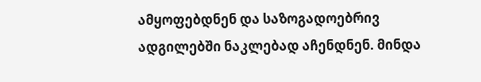ამყოფებდნენ და საზოგადოებრივ ადგილებში ნაკლებად აჩენდნენ. მინდა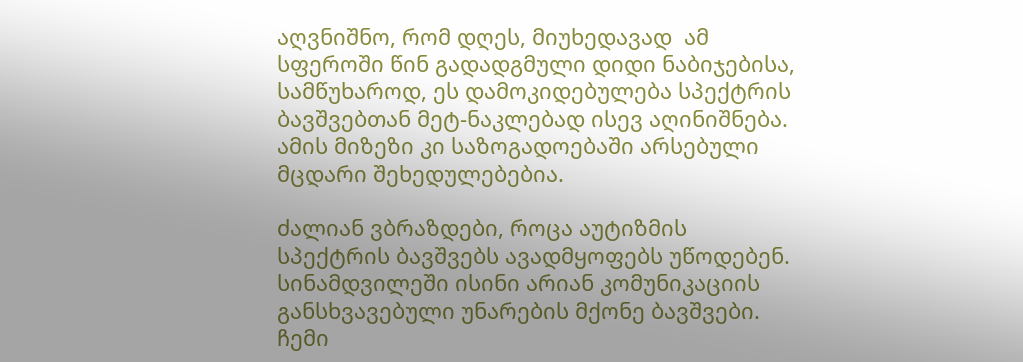აღვნიშნო, რომ დღეს, მიუხედავად  ამ სფეროში წინ გადადგმული დიდი ნაბიჯებისა, სამწუხაროდ, ეს დამოკიდებულება სპექტრის ბავშვებთან მეტ-ნაკლებად ისევ აღინიშნება. ამის მიზეზი კი საზოგადოებაში არსებული მცდარი შეხედულებებია.

ძალიან ვბრაზდები, როცა აუტიზმის სპექტრის ბავშვებს ავადმყოფებს უწოდებენ. სინამდვილეში ისინი არიან კომუნიკაციის განსხვავებული უნარების მქონე ბავშვები. ჩემი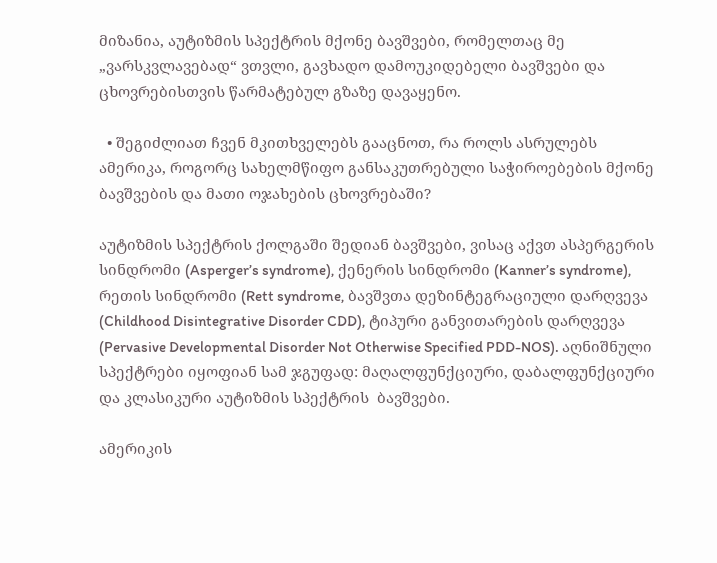მიზანია, აუტიზმის სპექტრის მქონე ბავშვები, რომელთაც მე „ვარსკვლავებად“ ვთვლი, გავხადო დამოუკიდებელი ბავშვები და ცხოვრებისთვის წარმატებულ გზაზე დავაყენო.

  • შეგიძლიათ ჩვენ მკითხველებს გააცნოთ, რა როლს ასრულებს ამერიკა, როგორც სახელმწიფო განსაკუთრებული საჭიროებების მქონე ბავშვების და მათი ოჯახების ცხოვრებაში?

აუტიზმის სპექტრის ქოლგაში შედიან ბავშვები, ვისაც აქვთ ასპერგერის სინდრომი (Asperger’s syndrome), ქენერის სინდრომი (Kanner’s syndrome), რეთის სინდრომი (Rett syndrome, ბავშვთა დეზინტეგრაციული დარღვევა (Childhood Disintegrative Disorder CDD), ტიპური განვითარების დარღვევა (Pervasive Developmental Disorder Not Otherwise Specified PDD-NOS). აღნიშნული სპექტრები იყოფიან სამ ჯგუფად: მაღალფუნქციური, დაბალფუნქციური და კლასიკური აუტიზმის სპექტრის  ბავშვები.

ამერიკის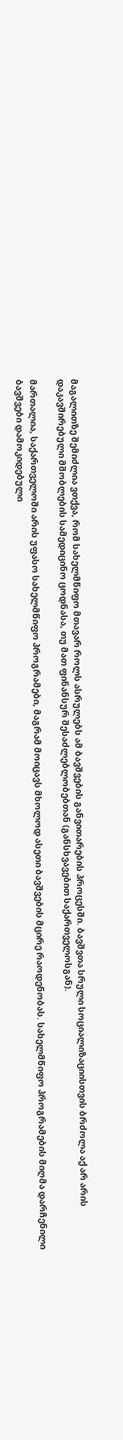მაგალითზე შემიძლია ვთქვა, რომ სახელმწიფო მთავარ როლს ასრულებს ამ ბავშვების განვითარების პროცესში. ბავშვთა სრული სოციალიზაციისთვის ბრძოლა აქ არ არის დაკავშირებული მშობლების სამედიცინო ცოდნასა, თუ მათ ფინანსურ შესაძლებლობებთან (განსხვავებით საქართველოსგან).

მართალია, საქართველოში არის უფასო სახელმწიფო პროგრამები, მაგრამ მოიცავს მხოლოდ ასეთი ბავშვების მცირე რაოდენობას. სახელმწიფო პროგრამების მიღმა დარჩენილი ბავშვები დამოკიდებული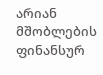არიან მშობლების ფინანსურ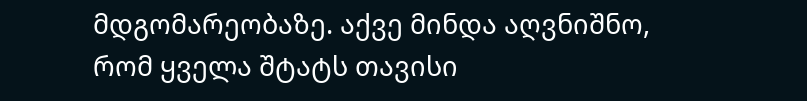მდგომარეობაზე. აქვე მინდა აღვნიშნო, რომ ყველა შტატს თავისი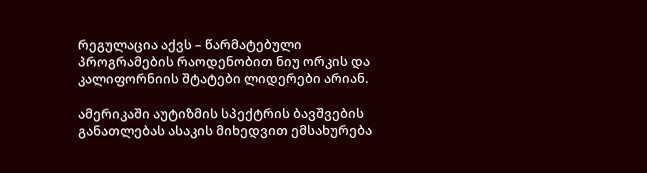რეგულაცია აქვს – წარმატებული პროგრამების რაოდენობით ნიუ ორკის და კალიფორნიის შტატები ლიდერები არიან.

ამერიკაში აუტიზმის სპექტრის ბავშვების განათლებას ასაკის მიხედვით ემსახურება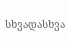სხვადასხვა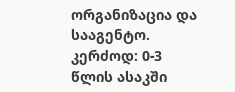ორგანიზაცია და სააგენტო. კერძოდ: 0-3 წლის ასაკში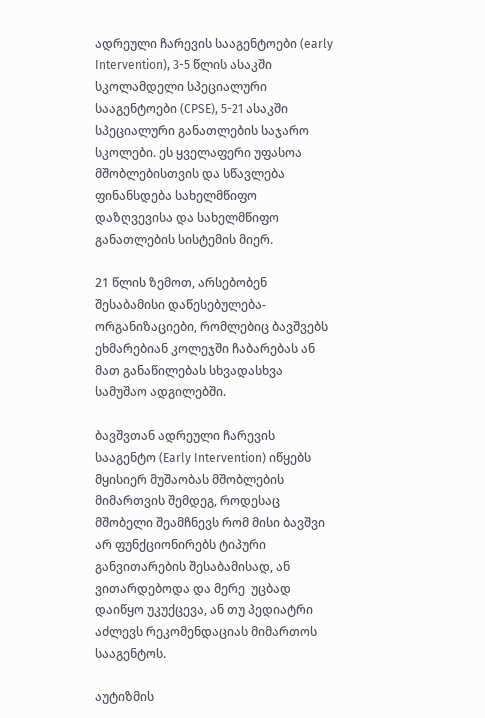ადრეული ჩარევის სააგენტოები (early Intervention), 3-5 წლის ასაკში სკოლამდელი სპეციალური სააგენტოები (CPSE), 5-21 ასაკში სპეციალური განათლების საჯარო სკოლები. ეს ყველაფერი უფასოა მშობლებისთვის და სწავლება ფინანსდება სახელმწიფო დაზღვევისა და სახელმწიფო განათლების სისტემის მიერ.

21 წლის ზემოთ, არსებობენ შესაბამისი დაწესებულება-ორგანიზაციები, რომლებიც ბავშვებს ეხმარებიან კოლეჯში ჩაბარებას ან მათ განაწილებას სხვადასხვა სამუშაო ადგილებში.

ბავშვთან ადრეული ჩარევის სააგენტო (Early Intervention) იწყებს მყისიერ მუშაობას მშობლების მიმართვის შემდეგ, როდესაც მშობელი შეამჩნევს რომ მისი ბავშვი არ ფუნქციონირებს ტიპური განვითარების შესაბამისად, ან  ვითარდებოდა და მერე  უცბად დაიწყო უკუქცევა, ან თუ პედიატრი აძლევს რეკომენდაციას მიმართოს სააგენტოს.

აუტიზმის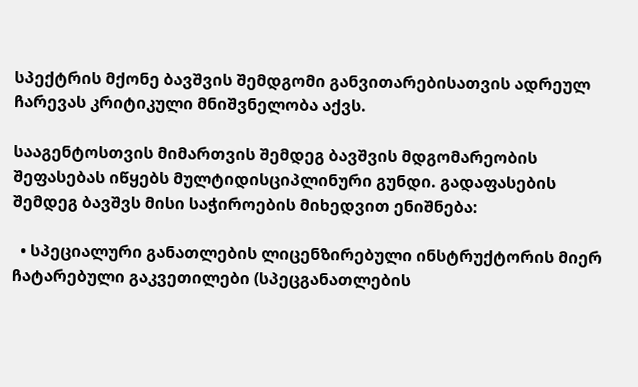სპექტრის მქონე ბავშვის შემდგომი განვითარებისათვის ადრეულ ჩარევას კრიტიკული მნიშვნელობა აქვს.

სააგენტოსთვის მიმართვის შემდეგ ბავშვის მდგომარეობის შეფასებას იწყებს მულტიდისციპლინური გუნდი. გადაფასების შემდეგ ბავშვს მისი საჭიროების მიხედვით ენიშნება:

  • სპეციალური განათლების ლიცენზირებული ინსტრუქტორის მიერ ჩატარებული გაკვეთილები (სპეცგანათლების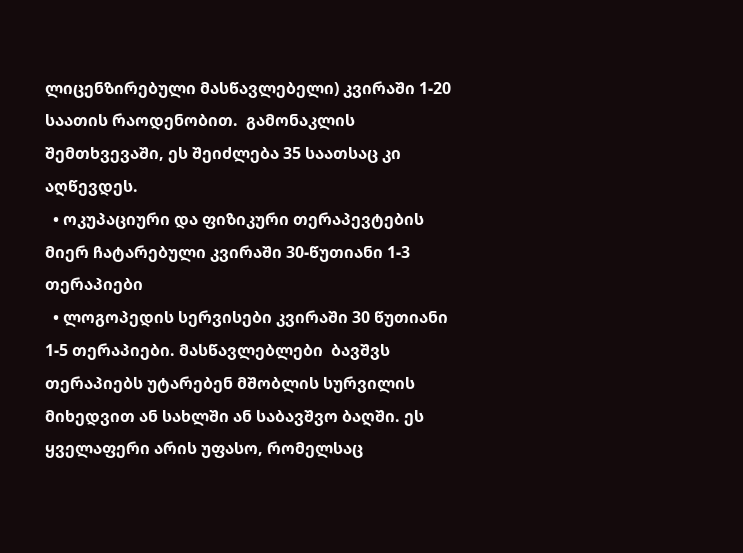ლიცენზირებული მასწავლებელი) კვირაში 1-20 საათის რაოდენობით.  გამონაკლის შემთხვევაში, ეს შეიძლება 35 საათსაც კი აღწევდეს.
  • ოკუპაციური და ფიზიკური თერაპევტების მიერ ჩატარებული კვირაში 30-წუთიანი 1-3 თერაპიები
  • ლოგოპედის სერვისები კვირაში 30 წუთიანი 1-5 თერაპიები. მასწავლებლები  ბავშვს თერაპიებს უტარებენ მშობლის სურვილის მიხედვით ან სახლში ან საბავშვო ბაღში. ეს ყველაფერი არის უფასო, რომელსაც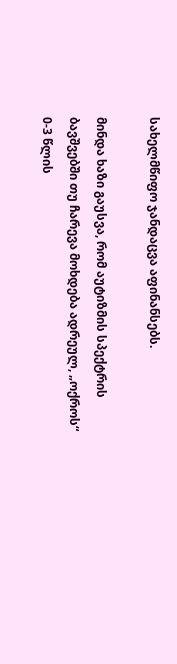სახელმწიფო ჯანდაცვა აფინანსებს.

მინდა ხაზი გაუსვა, რომ აუტიზმის სპექტრის ბავშვებში თუ ჩარევა მოხდება ადრეულ, „ოქროს“ 0-3 წლის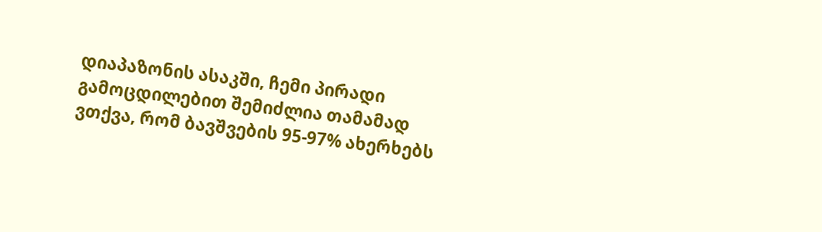დიაპაზონის ასაკში, ჩემი პირადი გამოცდილებით შემიძლია თამამად ვთქვა, რომ ბავშვების 95-97% ახერხებს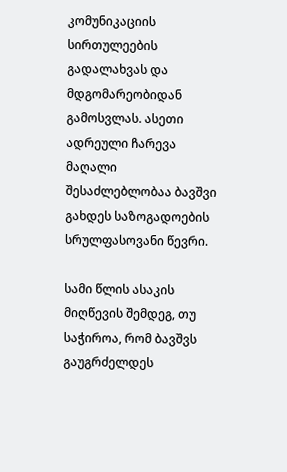კომუნიკაციის სირთულეების გადალახვას და მდგომარეობიდან გამოსვლას. ასეთი ადრეული ჩარევა მაღალი შესაძლებლობაა ბავშვი გახდეს საზოგადოების სრულფასოვანი წევრი.

სამი წლის ასაკის მიღწევის შემდეგ, თუ საჭიროა, რომ ბავშვს გაუგრძელდეს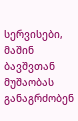სერვისები, მაშინ ბავშვთან მუშაობას განაგრძობენ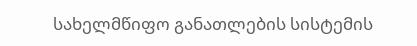სახელმწიფო განათლების სისტემის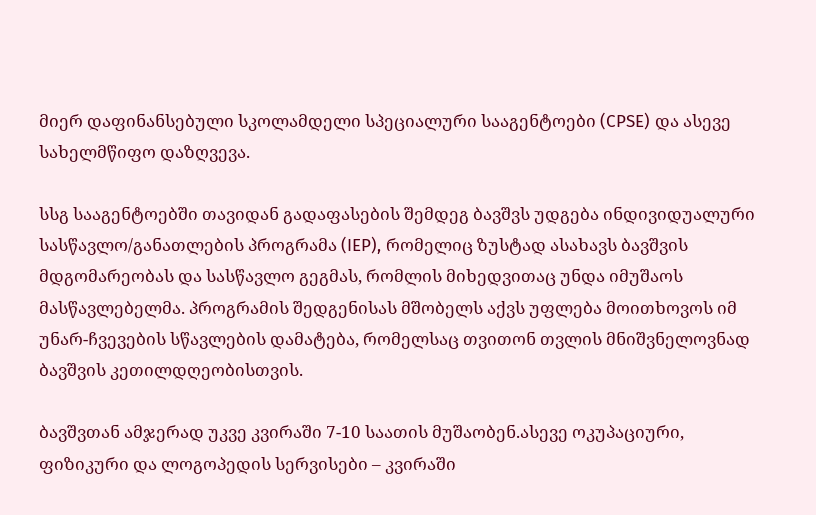მიერ დაფინანსებული სკოლამდელი სპეციალური სააგენტოები (CPSE) და ასევე სახელმწიფო დაზღვევა.

სსგ სააგენტოებში თავიდან გადაფასების შემდეგ ბავშვს უდგება ინდივიდუალური სასწავლო/განათლების პროგრამა (IEP), რომელიც ზუსტად ასახავს ბავშვის მდგომარეობას და სასწავლო გეგმას, რომლის მიხედვითაც უნდა იმუშაოს მასწავლებელმა. პროგრამის შედგენისას მშობელს აქვს უფლება მოითხოვოს იმ უნარ-ჩვევების სწავლების დამატება, რომელსაც თვითონ თვლის მნიშვნელოვნად ბავშვის კეთილდღეობისთვის.

ბავშვთან ამჯერად უკვე კვირაში 7-10 საათის მუშაობენ.ასევე ოკუპაციური, ფიზიკური და ლოგოპედის სერვისები – კვირაში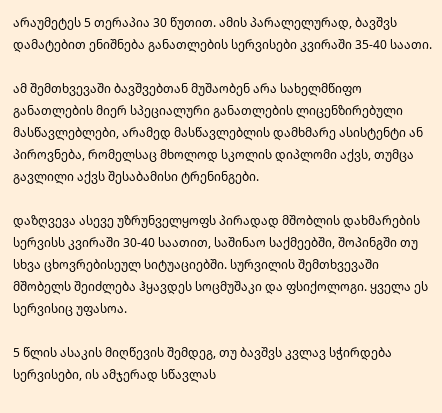არაუმეტეს 5 თერაპია 30 წუთით. ამის პარალელურად, ბავშვს დამატებით ენიშნება განათლების სერვისები კვირაში 35-40 საათი.

ამ შემთხვევაში ბავშვებთან მუშაობენ არა სახელმწიფო განათლების მიერ სპეციალური განათლების ლიცენზირებული მასწავლებლები, არამედ მასწავლებლის დამხმარე ასისტენტი ან პიროვნება, რომელსაც მხოლოდ სკოლის დიპლომი აქვს, თუმცა გავლილი აქვს შესაბამისი ტრენინგები.

დაზღვევა ასევე უზრუნველყოფს პირადად მშობლის დახმარების სერვისს კვირაში 30-40 საათით, საშინაო საქმეებში, შოპინგში თუ სხვა ცხოვრებისეულ სიტუაციებში. სურვილის შემთხვევაში მშობელს შეიძლება ჰყავდეს სოცმუშაკი და ფსიქოლოგი. ყველა ეს სერვისიც უფასოა.

5 წლის ასაკის მიღწევის შემდეგ, თუ ბავშვს კვლავ სჭირდება სერვისები, ის ამჯერად სწავლას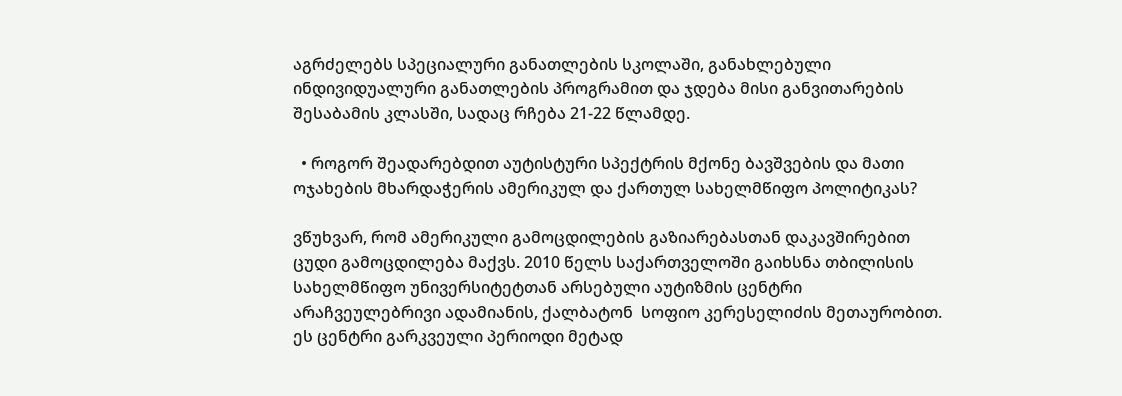აგრძელებს სპეციალური განათლების სკოლაში, განახლებული ინდივიდუალური განათლების პროგრამით და ჯდება მისი განვითარების შესაბამის კლასში, სადაც რჩება 21-22 წლამდე.

  • როგორ შეადარებდით აუტისტური სპექტრის მქონე ბავშვების და მათი ოჯახების მხარდაჭერის ამერიკულ და ქართულ სახელმწიფო პოლიტიკას?

ვწუხვარ, რომ ამერიკული გამოცდილების გაზიარებასთან დაკავშირებით ცუდი გამოცდილება მაქვს. 2010 წელს საქართველოში გაიხსნა თბილისის სახელმწიფო უნივერსიტეტთან არსებული აუტიზმის ცენტრი არაჩვეულებრივი ადამიანის, ქალბატონ  სოფიო კერესელიძის მეთაურობით. ეს ცენტრი გარკვეული პერიოდი მეტად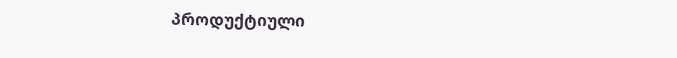პროდუქტიული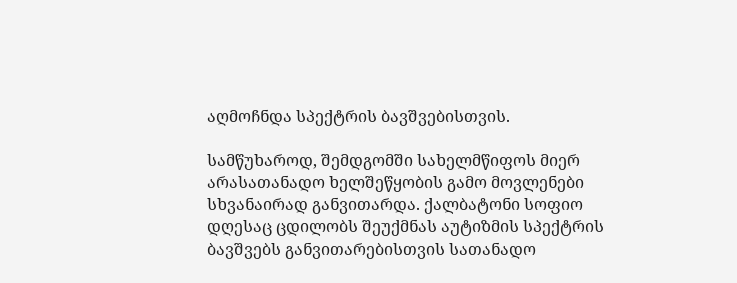აღმოჩნდა სპექტრის ბავშვებისთვის.

სამწუხაროდ, შემდგომში სახელმწიფოს მიერ არასათანადო ხელშეწყობის გამო მოვლენები სხვანაირად განვითარდა. ქალბატონი სოფიო დღესაც ცდილობს შეუქმნას აუტიზმის სპექტრის ბავშვებს განვითარებისთვის სათანადო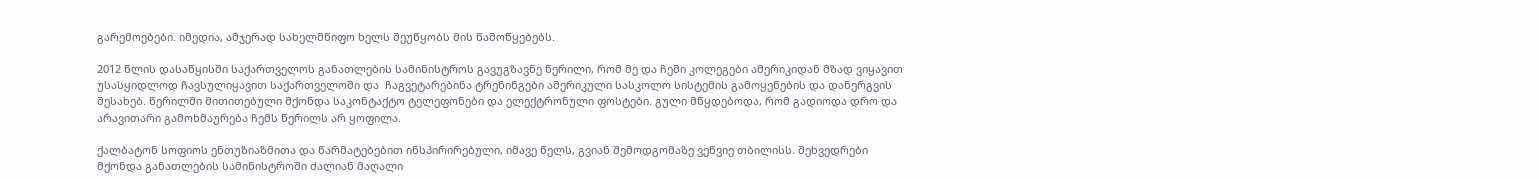გარემოებები. იმედია, ამჯერად სახელმწიფო ხელს შეუწყობს მის წამოწყებებს.

2012 წლის დასაწყისში საქართველოს განათლების სამინისტროს გავუგზავნე წერილი, რომ მე და ჩემი კოლეგები ამერიკიდან მზად ვიყავით უსასყიდლოდ ჩავსულიყავით საქართველოში და  ჩაგვეტარებინა ტრენინგები ამერიკული სასკოლო სისტემის გამოყენების და დანერგვის შესახებ. წერილში მითითებული მქონდა საკონტაქტო ტელეფონები და ელექტრონული ფოსტები. გული მწყდებოდა, რომ გადიოდა დრო და არავითარი გამოხმაურება ჩემს წერილს არ ყოფილა.

ქალბატონ სოფიოს ენთუზიაზმითა და წარმატებებით ინსპირირებული, იმავე წელს, გვიან შემოდგომაზე ვეწვიე თბილისს. შეხვედრები მქონდა განათლების სამინისტროში ძალიან მაღალი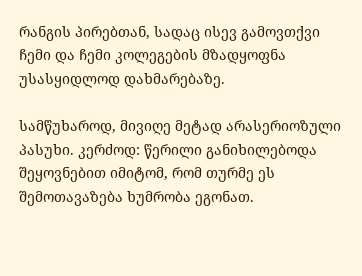რანგის პირებთან, სადაც ისევ გამოვთქვი ჩემი და ჩემი კოლეგების მზადყოფნა უსასყიდლოდ დახმარებაზე.

სამწუხაროდ, მივიღე მეტად არასერიოზული პასუხი. კერძოდ: წერილი განიხილებოდა შეყოვნებით იმიტომ, რომ თურმე ეს შემოთავაზება ხუმრობა ეგონათ.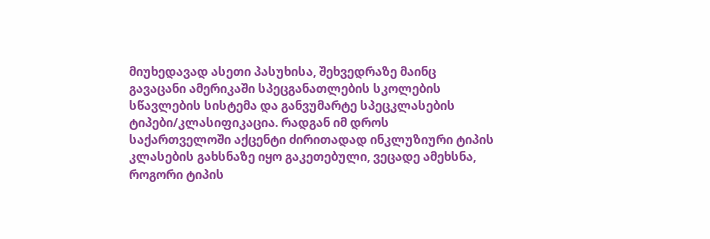მიუხედავად ასეთი პასუხისა, შეხვედრაზე მაინც გავაცანი ამერიკაში სპეცგანათლების სკოლების სწავლების სისტემა და განვუმარტე სპეცკლასების ტიპები/კლასიფიკაცია. რადგან იმ დროს  საქართველოში აქცენტი ძირითადად ინკლუზიური ტიპის კლასების გახსნაზე იყო გაკეთებული, ვეცადე ამეხსნა, როგორი ტიპის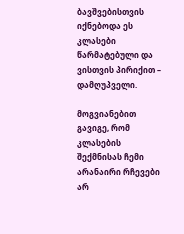ბავშვებისთვის იქნებოდა ეს კლასები წარმატებული და ვისთვის პირიქით – დამღუპველი.

მოგვიანებით გავიგე, რომ კლასების შექმნისას ჩემი არანაირი რჩევები არ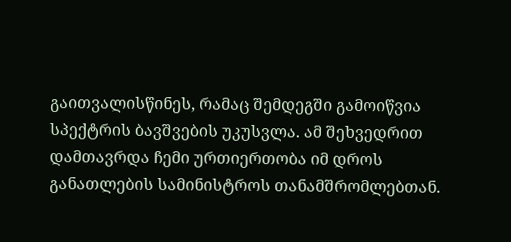გაითვალისწინეს, რამაც შემდეგში გამოიწვია სპექტრის ბავშვების უკუსვლა. ამ შეხვედრით დამთავრდა ჩემი ურთიერთობა იმ დროს განათლების სამინისტროს თანამშრომლებთან.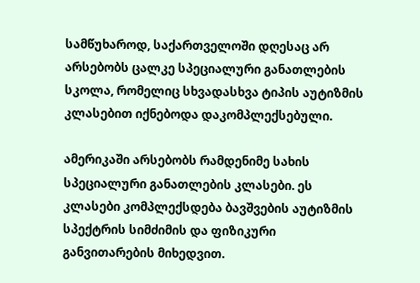სამწუხაროდ, საქართველოში დღესაც არ არსებობს ცალკე სპეციალური განათლების სკოლა, რომელიც სხვადასხვა ტიპის აუტიზმის კლასებით იქნებოდა დაკომპლექსებული.

ამერიკაში არსებობს რამდენიმე სახის სპეციალური განათლების კლასები. ეს კლასები კომპლექსდება ბავშვების აუტიზმის სპექტრის სიმძიმის და ფიზიკური განვითარების მიხედვით.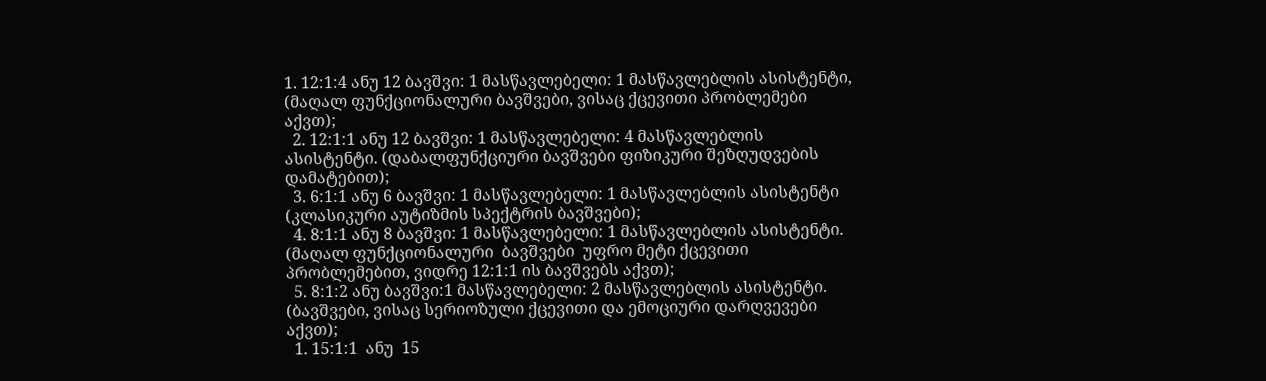1. 12:1:4 ანუ 12 ბავშვი: 1 მასწავლებელი: 1 მასწავლებლის ასისტენტი, (მაღალ ფუნქციონალური ბავშვები, ვისაც ქცევითი პრობლემები აქვთ);
  2. 12:1:1 ანუ 12 ბავშვი: 1 მასწავლებელი: 4 მასწავლებლის ასისტენტი. (დაბალფუნქციური ბავშვები ფიზიკური შეზღუდვების დამატებით);
  3. 6:1:1 ანუ 6 ბავშვი: 1 მასწავლებელი: 1 მასწავლებლის ასისტენტი (კლასიკური აუტიზმის სპექტრის ბავშვები);
  4. 8:1:1 ანუ 8 ბავშვი: 1 მასწავლებელი: 1 მასწავლებლის ასისტენტი. (მაღალ ფუნქციონალური  ბავშვები  უფრო მეტი ქცევითი პრობლემებით, ვიდრე 12:1:1 ის ბავშვებს აქვთ);
  5. 8:1:2 ანუ ბავშვი:1 მასწავლებელი: 2 მასწავლებლის ასისტენტი. (ბავშვები, ვისაც სერიოზული ქცევითი და ემოციური დარღვევები აქვთ);
  1. 15:1:1  ანუ  15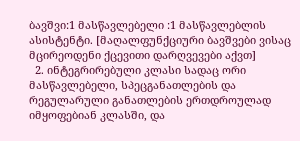ბავშვი:1 მასწავლებელი :1 მასწავლებლის ასისტენტი. [მაღალფუნქციური ბავშვები ვისაც მცირეოდენი ქცევითი დარღვევები აქვთ]
  2. ინტეგრირებული კლასი სადაც ორი მასწავლებელი, სპეცგანათლების და  რეგულარული განათლების ერთდროულად იმყოფებიან კლასში, და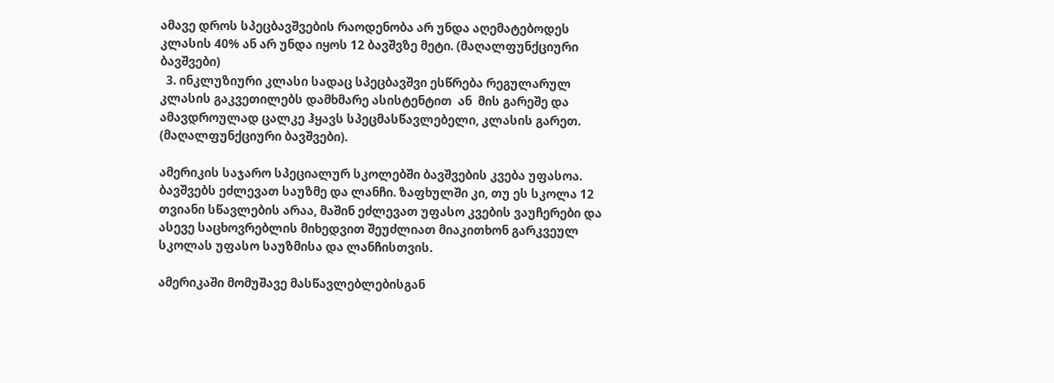ამავე დროს სპეცბავშვების რაოდენობა არ უნდა აღემატებოდეს  კლასის 40% ან არ უნდა იყოს 12 ბავშვზე მეტი. (მაღალფუნქციური ბავშვები)
  3. ინკლუზიური კლასი სადაც სპეცბავშვი ესწრება რეგულარულ კლასის გაკვეთილებს დამხმარე ასისტენტით  ან  მის გარეშე და ამავდროულად ცალკე ჰყავს სპეცმასწავლებელი, კლასის გარეთ. (მაღალფუნქციური ბავშვები).

ამერიკის საჯარო სპეციალურ სკოლებში ბავშვების კვება უფასოა. ბავშვებს ეძლევათ საუზმე და ლანჩი. ზაფხულში კი, თუ ეს სკოლა 12 თვიანი სწავლების არაა, მაშინ ეძლევათ უფასო კვების ვაუჩერები და ასევე საცხოვრებლის მიხედვით შეუძლიათ მიაკითხონ გარკვეულ სკოლას უფასო საუზმისა და ლანჩისთვის.

ამერიკაში მომუშავე მასწავლებლებისგან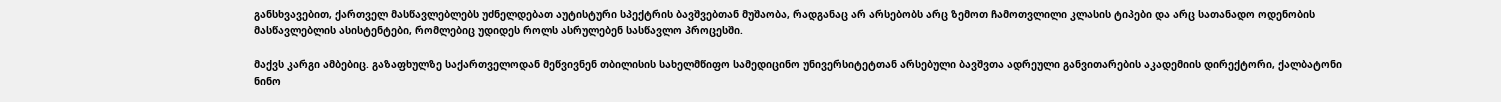განსხვავებით, ქართველ მასწავლებლებს უძნელდებათ აუტისტური სპექტრის ბავშვებთან მუშაობა, რადგანაც არ არსებობს არც ზემოთ ჩამოთვლილი კლასის ტიპები და არც სათანადო ოდენობის მასწავლებლის ასისტენტები, რომლებიც უდიდეს როლს ასრულებენ სასწავლო პროცესში.

მაქვს კარგი ამბებიც. გაზაფხულზე საქართველოდან მეწვივნენ თბილისის სახელმწიფო სამედიცინო უნივერსიტეტთან არსებული ბავშვთა ადრეული განვითარების აკადემიის დირექტორი, ქალბატონი ნინო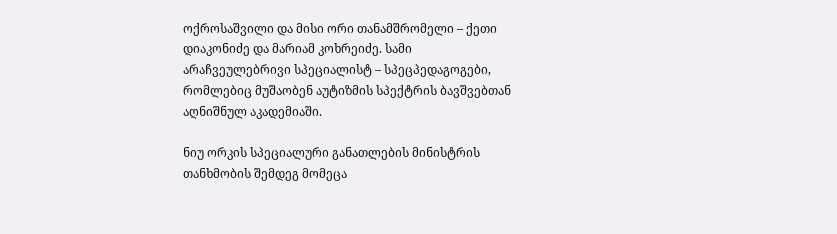ოქროსაშვილი და მისი ორი თანამშრომელი – ქეთი დიაკონიძე და მარიამ კოხრეიძე. სამი არაჩვეულებრივი სპეციალისტ – სპეცპედაგოგები, რომლებიც მუშაობენ აუტიზმის სპექტრის ბავშვებთან აღნიშნულ აკადემიაში.

ნიუ ორკის სპეციალური განათლების მინისტრის თანხმობის შემდეგ მომეცა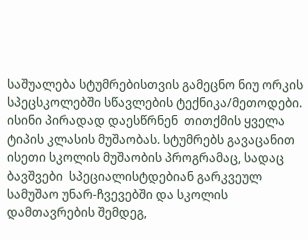საშუალება სტუმრებისთვის გამეცნო ნიუ ორკის სპეცსკოლებში სწავლების ტექნიკა/მეთოდები. ისინი პირადად დაესწრნენ  თითქმის ყველა ტიპის კლასის მუშაობას. სტუმრებს გავაცანით ისეთი სკოლის მუშაობის პროგრამაც, სადაც ბავშვები  სპეციალისტდებიან გარკვეულ სამუშაო უნარ-ჩვევებში და სკოლის დამთავრების შემდეგ,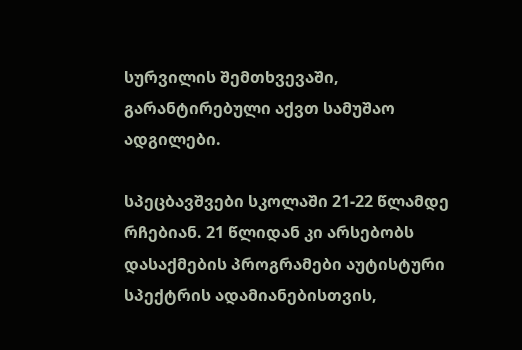სურვილის შემთხვევაში, გარანტირებული აქვთ სამუშაო ადგილები.

სპეცბავშვები სკოლაში 21-22 წლამდე რჩებიან. 21 წლიდან კი არსებობს დასაქმების პროგრამები აუტისტური სპექტრის ადამიანებისთვის,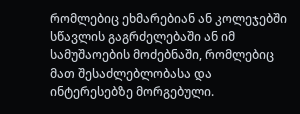რომლებიც ეხმარებიან ან კოლეჯებში სწავლის გაგრძელებაში ან იმ სამუშაოების მოძებნაში, რომლებიც მათ შესაძლებლობასა და ინტერესებზე მორგებული.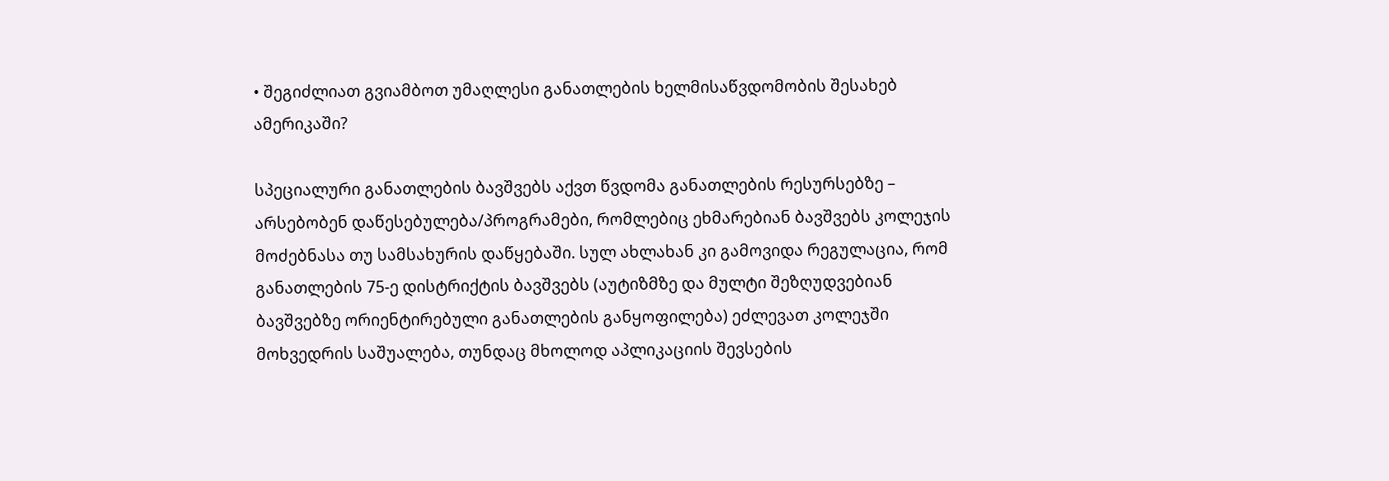• შეგიძლიათ გვიამბოთ უმაღლესი განათლების ხელმისაწვდომობის შესახებ ამერიკაში?

სპეციალური განათლების ბავშვებს აქვთ წვდომა განათლების რესურსებზე – არსებობენ დაწესებულება/პროგრამები, რომლებიც ეხმარებიან ბავშვებს კოლეჯის მოძებნასა თუ სამსახურის დაწყებაში. სულ ახლახან კი გამოვიდა რეგულაცია, რომ განათლების 75-ე დისტრიქტის ბავშვებს (აუტიზმზე და მულტი შეზღუდვებიან ბავშვებზე ორიენტირებული განათლების განყოფილება) ეძლევათ კოლეჯში მოხვედრის საშუალება, თუნდაც მხოლოდ აპლიკაციის შევსების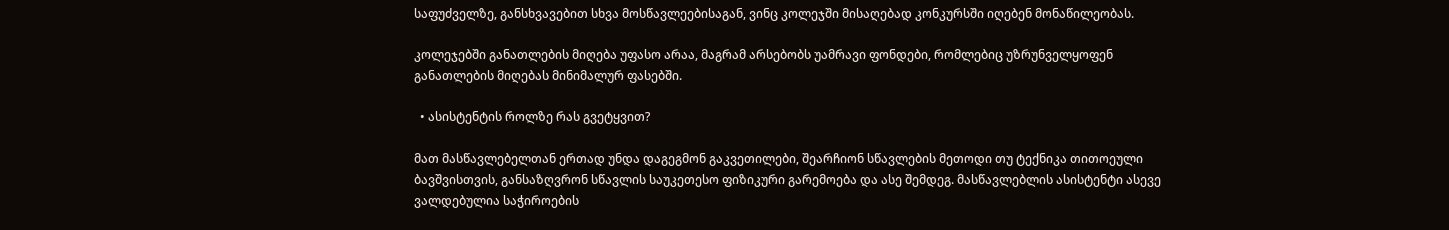საფუძველზე, განსხვავებით სხვა მოსწავლეებისაგან, ვინც კოლეჯში მისაღებად კონკურსში იღებენ მონაწილეობას.

კოლეჯებში განათლების მიღება უფასო არაა, მაგრამ არსებობს უამრავი ფონდები, რომლებიც უზრუნველყოფენ განათლების მიღებას მინიმალურ ფასებში.

  • ასისტენტის როლზე რას გვეტყვით?

მათ მასწავლებელთან ერთად უნდა დაგეგმონ გაკვეთილები, შეარჩიონ სწავლების მეთოდი თუ ტექნიკა თითოეული ბავშვისთვის, განსაზღვრონ სწავლის საუკეთესო ფიზიკური გარემოება და ასე შემდეგ. მასწავლებლის ასისტენტი ასევე ვალდებულია საჭიროების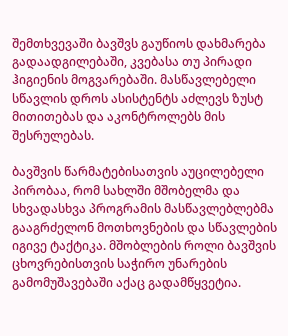შემთხვევაში ბავშვს გაუწიოს დახმარება გადაადგილებაში, კვებასა თუ პირადი ჰიგიენის მოგვარებაში. მასწავლებელი სწავლის დროს ასისტენტს აძლევს ზუსტ მითითებას და აკონტროლებს მის შესრულებას.

ბავშვის წარმატებისათვის აუცილებელი პირობაა, რომ სახლში მშობელმა და სხვადასხვა პროგრამის მასწავლებლებმა გააგრძელონ მოთხოვნების და სწავლების იგივე ტაქტიკა. მშობლების როლი ბავშვის ცხოვრებისთვის საჭირო უნარების გამომუშავებაში აქაც გადამწყვეტია.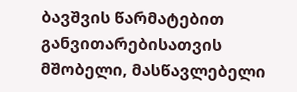ბავშვის წარმატებით განვითარებისათვის მშობელი, მასწავლებელი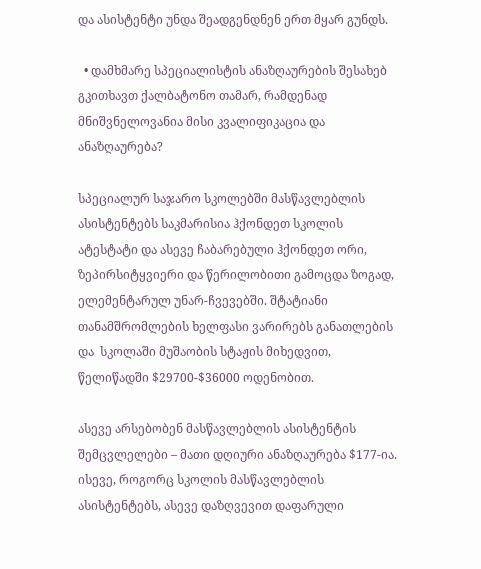და ასისტენტი უნდა შეადგენდნენ ერთ მყარ გუნდს.

  • დამხმარე სპეციალისტის ანაზღაურების შესახებ გკითხავთ ქალბატონო თამარ, რამდენად მნიშვნელოვანია მისი კვალიფიკაცია და ანაზღაურება?

სპეციალურ საჯარო სკოლებში მასწავლებლის ასისტენტებს საკმარისია ჰქონდეთ სკოლის ატესტატი და ასევე ჩაბარებული ჰქონდეთ ორი, ზეპირსიტყვიერი და წერილობითი გამოცდა ზოგად, ელემენტარულ უნარ-ჩვევებში. შტატიანი თანამშრომლების ხელფასი ვარირებს განათლების და  სკოლაში მუშაობის სტაჟის მიხედვით, წელიწადში $29700-$36000 ოდენობით.

ასევე არსებობენ მასწავლებლის ასისტენტის შემცვლელები – მათი დღიური ანაზღაურება $177-ია.  ისევე, როგორც სკოლის მასწავლებლის ასისტენტებს, ასევე დაზღვევით დაფარული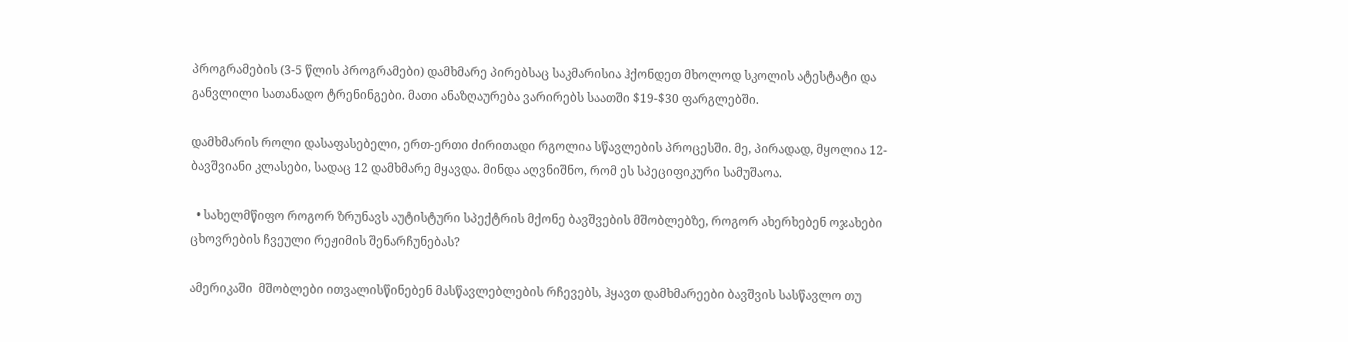პროგრამების (3-5 წლის პროგრამები) დამხმარე პირებსაც საკმარისია ჰქონდეთ მხოლოდ სკოლის ატესტატი და განვლილი სათანადო ტრენინგები. მათი ანაზღაურება ვარირებს საათში $19-$30 ფარგლებში.

დამხმარის როლი დასაფასებელი, ერთ-ერთი ძირითადი რგოლია სწავლების პროცესში. მე, პირადად, მყოლია 12-ბავშვიანი კლასები, სადაც 12 დამხმარე მყავდა. მინდა აღვნიშნო, რომ ეს სპეციფიკური სამუშაოა.

  • სახელმწიფო როგორ ზრუნავს აუტისტური სპექტრის მქონე ბავშვების მშობლებზე, როგორ ახერხებენ ოჯახები ცხოვრების ჩვეული რეჟიმის შენარჩუნებას?

ამერიკაში  მშობლები ითვალისწინებენ მასწავლებლების რჩევებს, ჰყავთ დამხმარეები ბავშვის სასწავლო თუ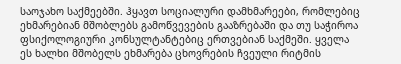საოჯახო საქმეებში. ჰყავთ სოციალური დამხმარეები, რომლებიც ეხმარებიან მშობლებს გამოწვევების გააზრებაში და თუ საჭიროა ფსიქოლოგიური კონსულტანტებიც ერთვებიან საქმეში. ყველა ეს ხალხი მშობელს ეხმარება ცხოვრების ჩვეული რიტმის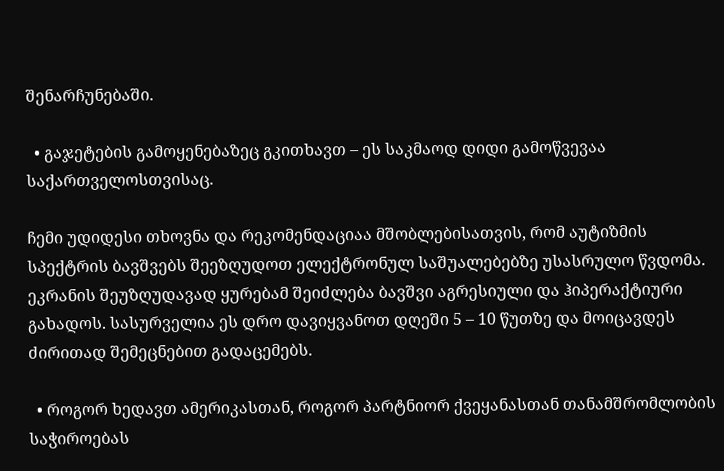შენარჩუნებაში.

  • გაჯეტების გამოყენებაზეც გკითხავთ – ეს საკმაოდ დიდი გამოწვევაა საქართველოსთვისაც.

ჩემი უდიდესი თხოვნა და რეკომენდაციაა მშობლებისათვის, რომ აუტიზმის სპექტრის ბავშვებს შეეზღუდოთ ელექტრონულ საშუალებებზე უსასრულო წვდომა. ეკრანის შეუზღუდავად ყურებამ შეიძლება ბავშვი აგრესიული და ჰიპერაქტიური გახადოს. სასურველია ეს დრო დავიყვანოთ დღეში 5 – 10 წუთზე და მოიცავდეს ძირითად შემეცნებით გადაცემებს.

  • როგორ ხედავთ ამერიკასთან, როგორ პარტნიორ ქვეყანასთან თანამშრომლობის საჭიროებას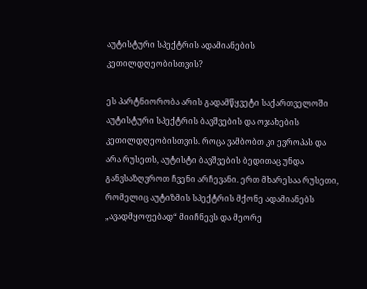აუტისტური სპექტრის ადამიანების კეთილდღეობისთვის?

ეს პარტნიორობა არის გადამწყვეტი საქართველოში აუტისტური სპექტრის ბავშვების და ოჯახების კეთილდღეობისთვის. როცა ვამბობთ კი ევროპას და არა რუსეთს, აუტისტი ბავშვების ბედითაც უნდა განვსაზღვროთ ჩვენი არჩევანი. ერთ მხარესაა რუსეთი, რომელიც აუტიზმის სპექტრის მქონე ადამიანებს „ავადმყოფებად“ მიიჩნევს და მეორე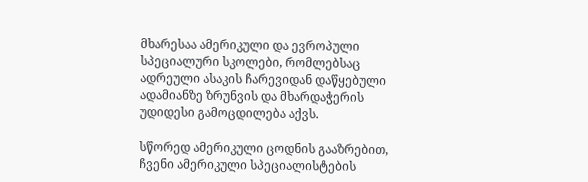მხარესაა ამერიკული და ევროპული სპეციალური სკოლები, რომლებსაც ადრეული ასაკის ჩარევიდან დაწყებული ადამიანზე ზრუნვის და მხარდაჭერის უდიდესი გამოცდილება აქვს.

სწორედ ამერიკული ცოდნის გააზრებით, ჩვენი ამერიკული სპეციალისტების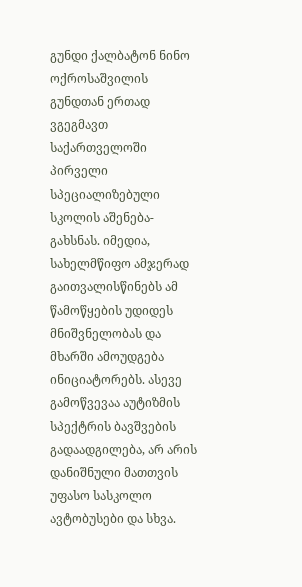გუნდი ქალბატონ ნინო ოქროსაშვილის გუნდთან ერთად ვგეგმავთ საქართველოში პირველი სპეციალიზებული სკოლის აშენება-გახსნას. იმედია, სახელმწიფო ამჯერად  გაითვალისწინებს ამ წამოწყების უდიდეს მნიშვნელობას და მხარში ამოუდგება ინიციატორებს. ასევე გამოწვევაა აუტიზმის სპექტრის ბავშვების გადაადგილება, არ არის დანიშნული მათთვის უფასო სასკოლო ავტობუსები და სხვა.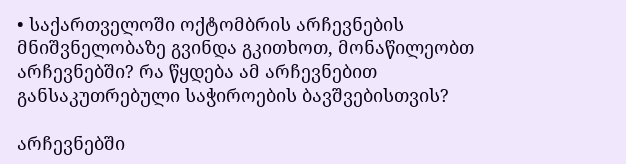• საქართველოში ოქტომბრის არჩევნების მნიშვნელობაზე გვინდა გკითხოთ, მონაწილეობთ არჩევნებში? რა წყდება ამ არჩევნებით განსაკუთრებული საჭიროების ბავშვებისთვის?

არჩევნებში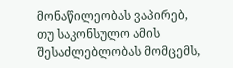მონაწილეობას ვაპირებ, თუ საკონსულო ამის შესაძლებლობას მომცემს,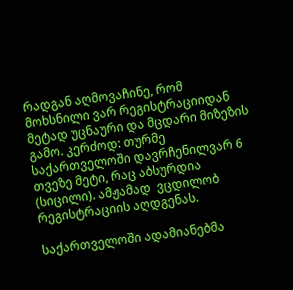რადგან აღმოვაჩინე, რომ მოხსნილი ვარ რეგისტრაციიდან მეტად უცნაური და მცდარი მიზეზის გამო. კერძოდ: თურმე საქართველოში დავრჩენილვარ 6 თვეზე მეტი, რაც აბსურდია (სიცილი). ამჟამად  ვცდილობ რეგისტრაციის აღდგენას.

საქართველოში ადამიანებმა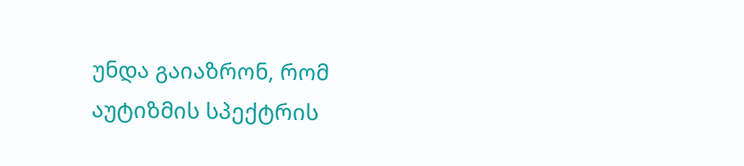უნდა გაიაზრონ, რომ აუტიზმის სპექტრის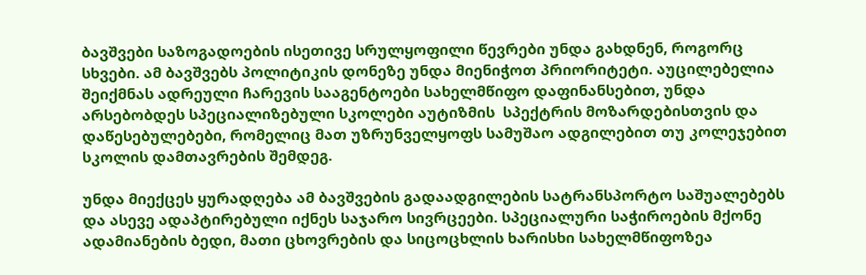ბავშვები საზოგადოების ისეთივე სრულყოფილი წევრები უნდა გახდნენ, როგორც სხვები. ამ ბავშვებს პოლიტიკის დონეზე უნდა მიენიჭოთ პრიორიტეტი. აუცილებელია შეიქმნას ადრეული ჩარევის სააგენტოები სახელმწიფო დაფინანსებით, უნდა არსებობდეს სპეციალიზებული სკოლები აუტიზმის  სპექტრის მოზარდებისთვის და დაწესებულებები, რომელიც მათ უზრუნველყოფს სამუშაო ადგილებით თუ კოლეჯებით სკოლის დამთავრების შემდეგ.

უნდა მიექცეს ყურადღება ამ ბავშვების გადაადგილების სატრანსპორტო საშუალებებს და ასევე ადაპტირებული იქნეს საჯარო სივრცეები. სპეციალური საჭიროების მქონე ადამიანების ბედი, მათი ცხოვრების და სიცოცხლის ხარისხი სახელმწიფოზეა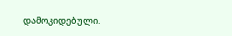დამოკიდებული.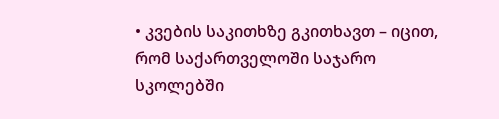• კვების საკითხზე გკითხავთ – იცით, რომ საქართველოში საჯარო სკოლებში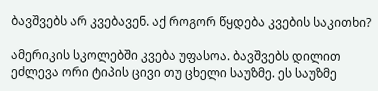ბავშვებს არ კვებავენ. აქ როგორ წყდება კვების საკითხი?

ამერიკის სკოლებში კვება უფასოა. ბავშვებს დილით ეძლევა ორი ტიპის ცივი თუ ცხელი საუზმე. ეს საუზმე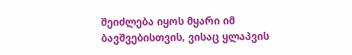შეიძლება იყოს მყარი იმ ბავშვებისთვის, ვისაც ყლაპვის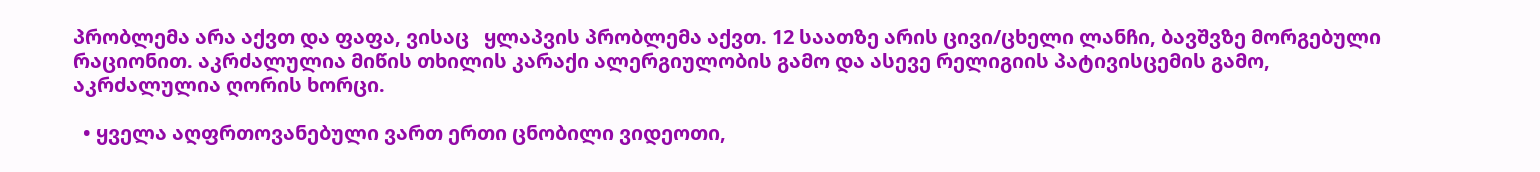პრობლემა არა აქვთ და ფაფა, ვისაც   ყლაპვის პრობლემა აქვთ. 12 საათზე არის ცივი/ცხელი ლანჩი, ბავშვზე მორგებული რაციონით. აკრძალულია მიწის თხილის კარაქი ალერგიულობის გამო და ასევე რელიგიის პატივისცემის გამო, აკრძალულია ღორის ხორცი.

  • ყველა აღფრთოვანებული ვართ ერთი ცნობილი ვიდეოთი,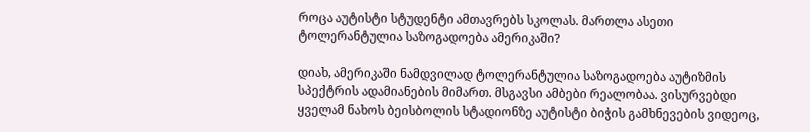როცა აუტისტი სტუდენტი ამთავრებს სკოლას. მართლა ასეთი ტოლერანტულია საზოგადოება ამერიკაში?

დიახ, ამერიკაში ნამდვილად ტოლერანტულია საზოგადოება აუტიზმის სპექტრის ადამიანების მიმართ. მსგავსი ამბები რეალობაა. ვისურვებდი ყველამ ნახოს ბეისბოლის სტადიონზე აუტისტი ბიჭის გამხნევების ვიდეოც,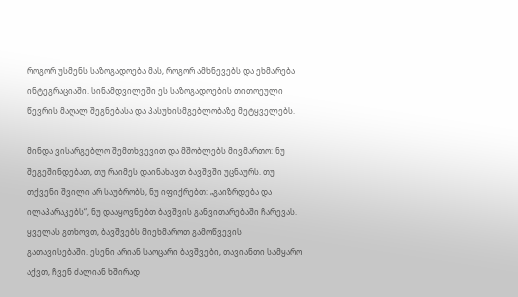როგორ უსმენს საზოგადოება მას, როგორ ამხნევებს და ეხმარება ინტეგრაციაში. სინამდვილეში ეს საზოგადოების თითოეული წევრის მაღალ შეგნებასა და პასუხისმგებლობაზე მეტყველებს.

მინდა ვისარგებლო შემთხვევით და მშობლებს მივმართო: ნუ შეგეშინდებათ, თუ რაიმეს დაინახავთ ბავშვში უცნაურს. თუ თქვენი შვილი არ საუბრობს, ნუ იფიქრებთ: „გაიზრდება და ილაპარაკებს“, ნუ დააყოვნებთ ბავშვის განვითარებაში ჩარევას. ყველას გთხოვთ, ბავშვებს მიეხმაროთ გამოწვევის გათავისებაში. ესენი არიან საოცარი ბავშვები, თავიანთი სამყარო აქვთ, ჩვენ ძალიან ხშირად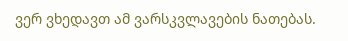ვერ ვხედავთ ამ ვარსკვლავების ნათებას.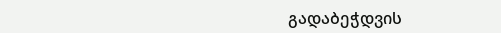გადაბეჭდვის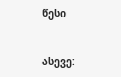წესი


ასევე: